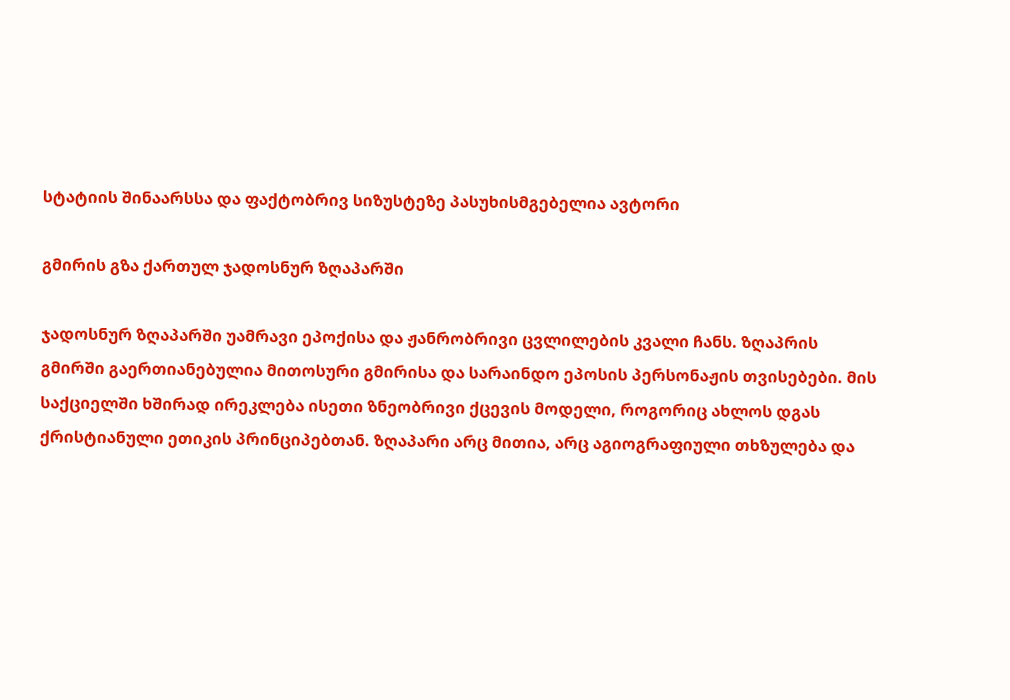სტატიის შინაარსსა და ფაქტობრივ სიზუსტეზე პასუხისმგებელია ავტორი

გმირის გზა ქართულ ჯადოსნურ ზღაპარში

ჯადოსნურ ზღაპარში უამრავი ეპოქისა და ჟანრობრივი ცვლილების კვალი ჩანს. ზღაპრის გმირში გაერთიანებულია მითოსური გმირისა და სარაინდო ეპოსის პერსონაჟის თვისებები. მის საქციელში ხშირად ირეკლება ისეთი ზნეობრივი ქცევის მოდელი, როგორიც ახლოს დგას ქრისტიანული ეთიკის პრინციპებთან. ზღაპარი არც მითია, არც აგიოგრაფიული თხზულება და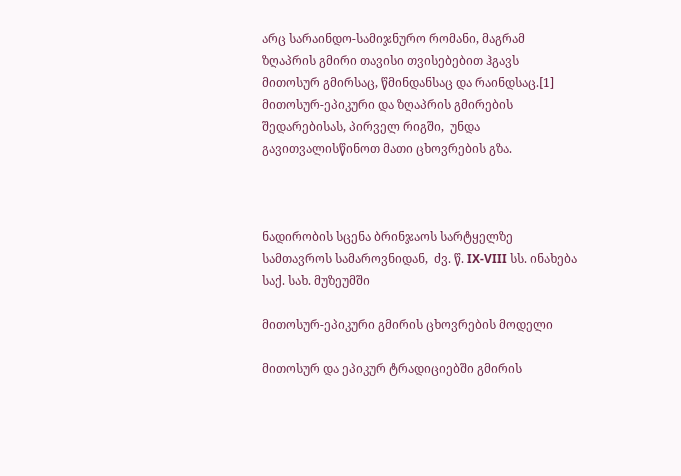არც სარაინდო-სამიჯნურო რომანი, მაგრამ ზღაპრის გმირი თავისი თვისებებით ჰგავს მითოსურ გმირსაც, წმინდანსაც და რაინდსაც.[1] მითოსურ-ეპიკური და ზღაპრის გმირების შედარებისას, პირველ რიგში,  უნდა გავითვალისწინოთ მათი ცხოვრების გზა.



ნადირობის სცენა ბრინჯაოს სარტყელზე სამთავროს სამაროვნიდან,  ძვ. წ. IX-VIII სს. ინახება საქ. სახ. მუზეუმში

მითოსურ-ეპიკური გმირის ცხოვრების მოდელი

მითოსურ და ეპიკურ ტრადიციებში გმირის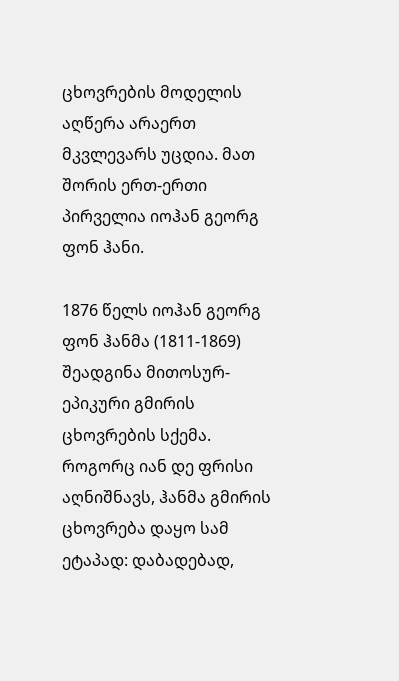ცხოვრების მოდელის აღწერა არაერთ მკვლევარს უცდია. მათ შორის ერთ-ერთი პირველია იოჰან გეორგ ფონ ჰანი.

1876 წელს იოჰან გეორგ ფონ ჰანმა (1811-1869) შეადგინა მითოსურ-ეპიკური გმირის ცხოვრების სქემა. როგორც იან დე ფრისი აღნიშნავს, ჰანმა გმირის ცხოვრება დაყო სამ ეტაპად: დაბადებად,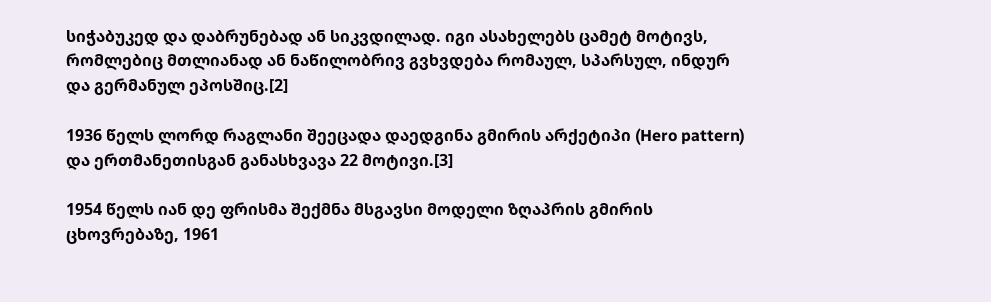სიჭაბუკედ და დაბრუნებად ან სიკვდილად. იგი ასახელებს ცამეტ მოტივს, რომლებიც მთლიანად ან ნაწილობრივ გვხვდება რომაულ, სპარსულ, ინდურ და გერმანულ ეპოსშიც.[2]

1936 წელს ლორდ რაგლანი შეეცადა დაედგინა გმირის არქეტიპი (Hero pattern) და ერთმანეთისგან განასხვავა 22 მოტივი.[3]

1954 წელს იან დე ფრისმა შექმნა მსგავსი მოდელი ზღაპრის გმირის ცხოვრებაზე, 1961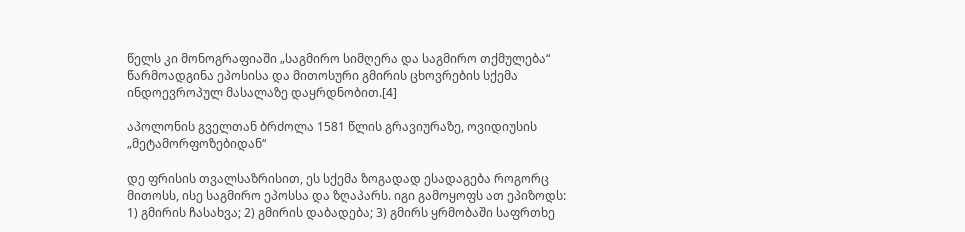წელს კი მონოგრაფიაში „საგმირო სიმღერა და საგმირო თქმულება“ წარმოადგინა ეპოსისა და მითოსური გმირის ცხოვრების სქემა ინდოევროპულ მასალაზე დაყრდნობით.[4]

აპოლონის გველთან ბრძოლა 1581 წლის გრავიურაზე, ოვიდიუსის „მეტამორფოზებიდან“

დე ფრისის თვალსაზრისით, ეს სქემა ზოგადად ესადაგება როგორც მითოსს, ისე საგმირო ეპოსსა და ზღაპარს. იგი გამოყოფს ათ ეპიზოდს: 1) გმირის ჩასახვა; 2) გმირის დაბადება; 3) გმირს ყრმობაში საფრთხე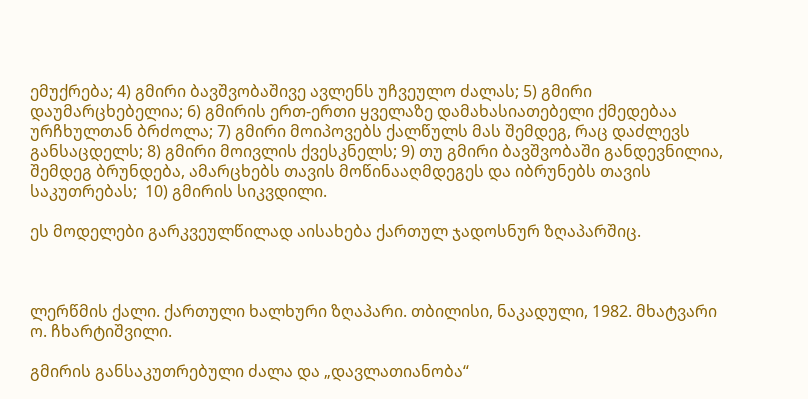ემუქრება; 4) გმირი ბავშვობაშივე ავლენს უჩვეულო ძალას; 5) გმირი დაუმარცხებელია; 6) გმირის ერთ-ერთი ყველაზე დამახასიათებელი ქმედებაა ურჩხულთან ბრძოლა; 7) გმირი მოიპოვებს ქალწულს მას შემდეგ, რაც დაძლევს  განსაცდელს; 8) გმირი მოივლის ქვესკნელს; 9) თუ გმირი ბავშვობაში განდევნილია, შემდეგ ბრუნდება, ამარცხებს თავის მოწინააღმდეგეს და იბრუნებს თავის საკუთრებას;  10) გმირის სიკვდილი.

ეს მოდელები გარკვეულწილად აისახება ქართულ ჯადოსნურ ზღაპარშიც.



ლერწმის ქალი. ქართული ხალხური ზღაპარი. თბილისი, ნაკადული, 1982. მხატვარი ო. ჩხარტიშვილი.

გმირის განსაკუთრებული ძალა და „დავლათიანობა“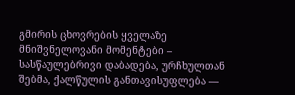გმირის ცხოვრების ყველაზე მნიშვნელოვანი მომენტები – სასწაულებრივი დაბადება, ურჩხულთან შებმა, ქალწულის განთავისუფლება —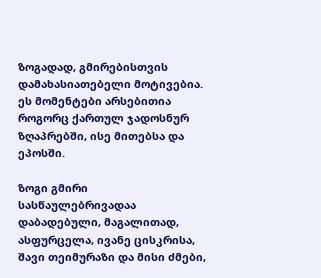ზოგადად, გმირებისთვის დამახასიათებელი მოტივებია. ეს მომენტები არსებითია როგორც ქართულ ჯადოსნურ ზღაპრებში, ისე მითებსა და ეპოსში.

ზოგი გმირი სასწაულებრივადაა დაბადებული, მაგალითად, ასფურცელა, ივანე ცისკრისა, შავი თეიმურაზი და მისი ძმები,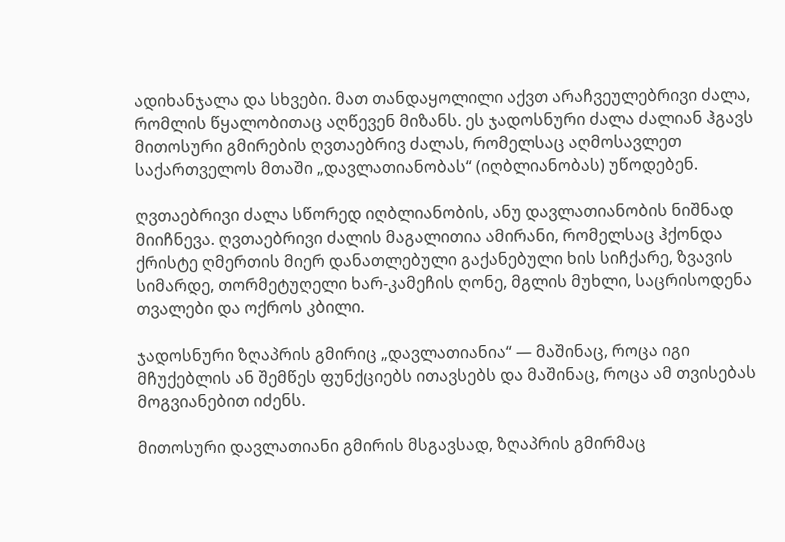ადიხანჯალა და სხვები. მათ თანდაყოლილი აქვთ არაჩვეულებრივი ძალა, რომლის წყალობითაც აღწევენ მიზანს. ეს ჯადოსნური ძალა ძალიან ჰგავს მითოსური გმირების ღვთაებრივ ძალას, რომელსაც აღმოსავლეთ საქართველოს მთაში „დავლათიანობას“ (იღბლიანობას) უწოდებენ.

ღვთაებრივი ძალა სწორედ იღბლიანობის, ანუ დავლათიანობის ნიშნად მიიჩნევა. ღვთაებრივი ძალის მაგალითია ამირანი, რომელსაც ჰქონდა ქრისტე ღმერთის მიერ დანათლებული გაქანებული ხის სიჩქარე, ზვავის სიმარდე, თორმეტუღელი ხარ-კამეჩის ღონე, მგლის მუხლი, საცრისოდენა თვალები და ოქროს კბილი.

ჯადოსნური ზღაპრის გმირიც „დავლათიანია“ — მაშინაც, როცა იგი მჩუქებლის ან შემწეს ფუნქციებს ითავსებს და მაშინაც, როცა ამ თვისებას მოგვიანებით იძენს.

მითოსური დავლათიანი გმირის მსგავსად, ზღაპრის გმირმაც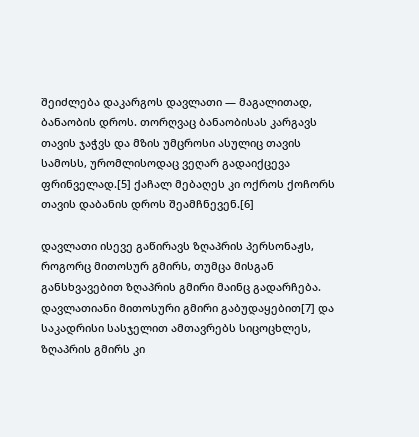შეიძლება დაკარგოს დავლათი — მაგალითად, ბანაობის დროს. თორღვაც ბანაობისას კარგავს თავის ჯაჭვს და მზის უმცროსი ასულიც თავის სამოსს, ურომლისოდაც ვეღარ გადაიქცევა ფრინველად.[5] ქაჩალ მებაღეს კი ოქროს ქოჩორს თავის დაბანის დროს შეამჩნევენ.[6]

დავლათი ისევე გაწირავს ზღაპრის პერსონაჟს, როგორც მითოსურ გმირს, თუმცა მისგან განსხვავებით ზღაპრის გმირი მაინც გადარჩება. დავლათიანი მითოსური გმირი გაბუდაყებით[7] და საკადრისი სასჯელით ამთავრებს სიცოცხლეს, ზღაპრის გმირს კი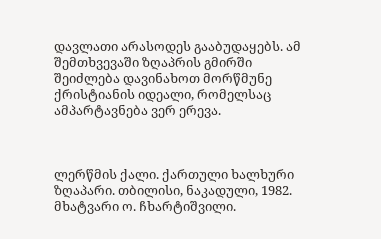დავლათი არასოდეს გააბუდაყებს. ამ შემთხვევაში ზღაპრის გმირში შეიძლება დავინახოთ მორწმუნე ქრისტიანის იდეალი, რომელსაც ამპარტავნება ვერ ერევა.



ლერწმის ქალი. ქართული ხალხური ზღაპარი. თბილისი, ნაკადული, 1982. მხატვარი ო. ჩხარტიშვილი.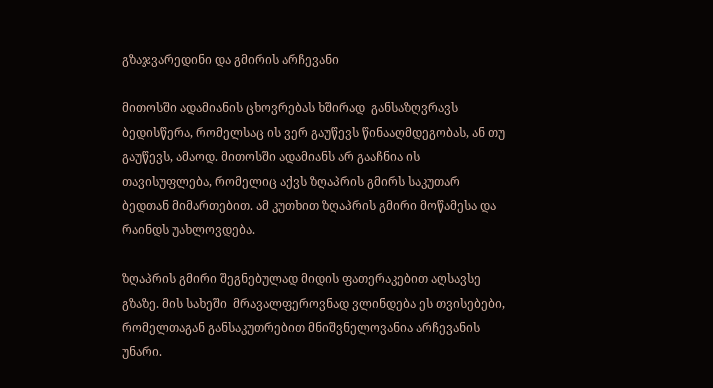გზაჯვარედინი და გმირის არჩევანი

მითოსში ადამიანის ცხოვრებას ხშირად  განსაზღვრავს ბედისწერა, რომელსაც ის ვერ გაუწევს წინააღმდეგობას, ან თუ გაუწევს, ამაოდ. მითოსში ადამიანს არ გააჩნია ის თავისუფლება, რომელიც აქვს ზღაპრის გმირს საკუთარ ბედთან მიმართებით. ამ კუთხით ზღაპრის გმირი მოწამესა და რაინდს უახლოვდება.

ზღაპრის გმირი შეგნებულად მიდის ფათერაკებით აღსავსე გზაზე. მის სახეში  მრავალფეროვნად ვლინდება ეს თვისებები, რომელთაგან განსაკუთრებით მნიშვნელოვანია არჩევანის უნარი.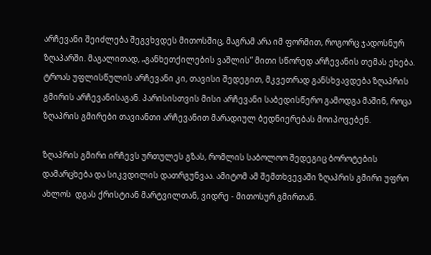არჩევანი შეიძლება შეგვხვდეს მითოსშიც, მაგრამ არა იმ ფორმით, როგორც ჯადოსნურ ზღაპარში. მაგალითად, „განხეთქილების ვაშლის“ მითი სწორედ არჩევანის თემას ეხება. ტროას უფლისწულის არჩევანი კი, თავისი შედეგით, მკვეთრად განსხვავდება ზღაპრის გმირის არჩევანისაგან. პარისისთვის მისი არჩევანი საბედისწერო გამოდგა მაშინ, როცა ზღაპრის გმირები თავიანთი არჩევანით მარადიულ ბედნიერებას მოიპოვებენ.

ზღაპრის გმირი ირჩევს ურთულეს გზას, რომლის საბოლოო შედეგიც ბოროტების დამარცხება და სიკვდილის დათრგუნვაა. ამიტომ ამ შემთხვევაში ზღაპრის გმირი უფრო ახლოს  დგას ქრისტიან მარტვილთან, ვიდრე - მითოსურ გმირთან.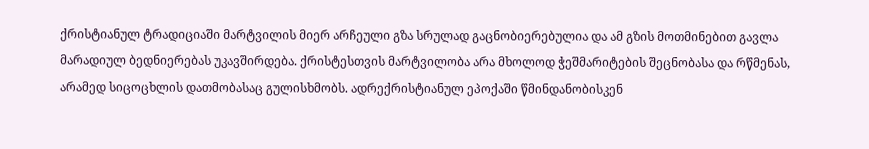ქრისტიანულ ტრადიციაში მარტვილის მიერ არჩეული გზა სრულად გაცნობიერებულია და ამ გზის მოთმინებით გავლა მარადიულ ბედნიერებას უკავშირდება. ქრისტესთვის მარტვილობა არა მხოლოდ ჭეშმარიტების შეცნობასა და რწმენას, არამედ სიცოცხლის დათმობასაც გულისხმობს. ადრექრისტიანულ ეპოქაში წმინდანობისკენ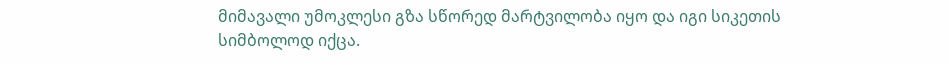მიმავალი უმოკლესი გზა სწორედ მარტვილობა იყო და იგი სიკეთის სიმბოლოდ იქცა.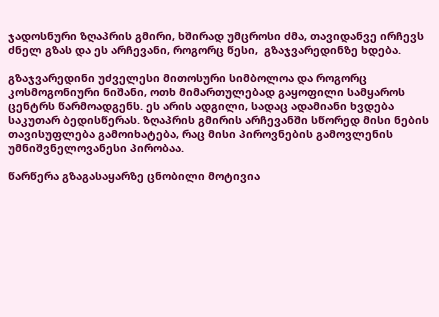ჯადოსნური ზღაპრის გმირი, ხშირად უმცროსი ძმა, თავიდანვე ირჩევს ძნელ გზას და ეს არჩევანი, როგორც წესი,  გზაჯვარედინზე ხდება.

გზაჯვარედინი უძველესი მითოსური სიმბოლოა და როგორც კოსმოგონიური ნიშანი, ოთხ მიმართულებად გაყოფილი სამყაროს ცენტრს წარმოადგენს. ეს არის ადგილი, სადაც ადამიანი ხვდება საკუთარ ბედისწერას. ზღაპრის გმირის არჩევანში სწორედ მისი ნების თავისუფლება გამოიხატება, რაც მისი პიროვნების გამოვლენის უმნიშვნელოვანესი პირობაა.

წარწერა გზაგასაყარზე ცნობილი მოტივია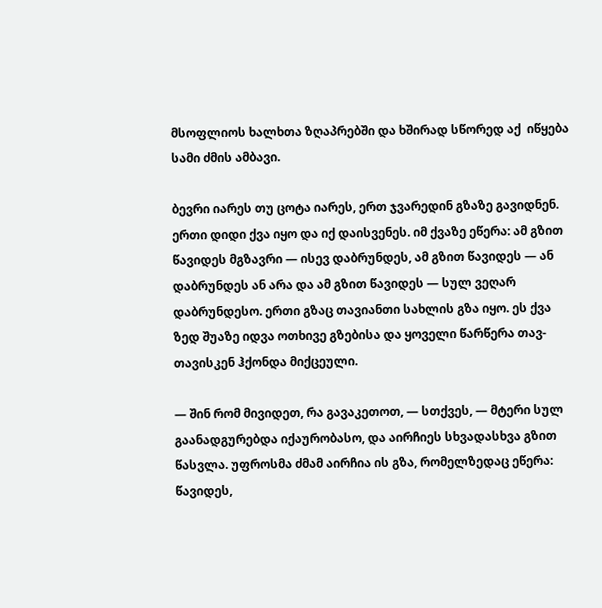მსოფლიოს ხალხთა ზღაპრებში და ხშირად სწორედ აქ  იწყება სამი ძმის ამბავი.

ბევრი იარეს თუ ცოტა იარეს, ერთ ჯვარედინ გზაზე გავიდნენ. ერთი დიდი ქვა იყო და იქ დაისვენეს. იმ ქვაზე ეწერა: ამ გზით წავიდეს მგზავრი — ისევ დაბრუნდეს, ამ გზით წავიდეს — ან დაბრუნდეს ან არა და ამ გზით წავიდეს — სულ ვეღარ დაბრუნდესო. ერთი გზაც თავიანთი სახლის გზა იყო. ეს ქვა ზედ შუაზე იდვა ოთხივე გზებისა და ყოველი წარწერა თავ-თავისკენ ჰქონდა მიქცეული.

— შინ რომ მივიდეთ, რა გავაკეთოთ, — სთქვეს, — მტერი სულ გაანადგურებდა იქაურობასო, და აირჩიეს სხვადასხვა გზით წასვლა. უფროსმა ძმამ აირჩია ის გზა, რომელზედაც ეწერა: წავიდეს,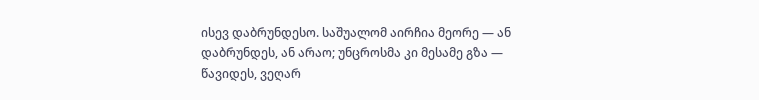ისევ დაბრუნდესო. საშუალომ აირჩია მეორე — ან დაბრუნდეს, ან არაო; უნცროსმა კი მესამე გზა —  წავიდეს, ვეღარ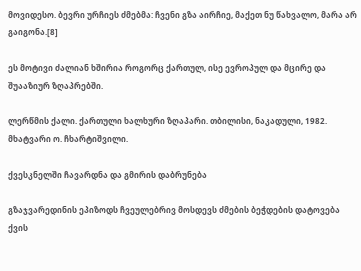მოვიდესო. ბევრი ურჩიეს ძმებმა: ჩვენი გზა აირჩიე, მაქეთ ნუ წახვალო, მარა არ გაიგონა.[8]

ეს მოტივი ძალიან ხშირია როგორც ქართულ, ისე ევროპულ და მცირე და შუააზიურ ზღაპრებში.

ლერწმის ქალი. ქართული ხალხური ზღაპარი. თბილისი, ნაკადული, 1982. მხატვარი ო. ჩხარტიშვილი.

ქვესკნელში ჩავარდნა და გმირის დაბრუნება

გზაჯვარედინის ეპიზოდს ჩვეულებრივ მოსდევს ძმების ბეჭდების დატოვება ქვის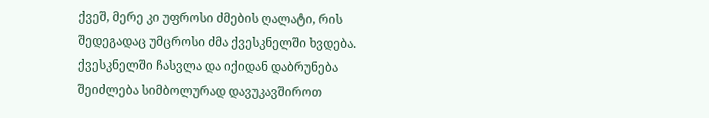ქვეშ, მერე კი უფროსი ძმების ღალატი, რის შედეგადაც უმცროსი ძმა ქვესკნელში ხვდება. ქვესკნელში ჩასვლა და იქიდან დაბრუნება შეიძლება სიმბოლურად დავუკავშიროთ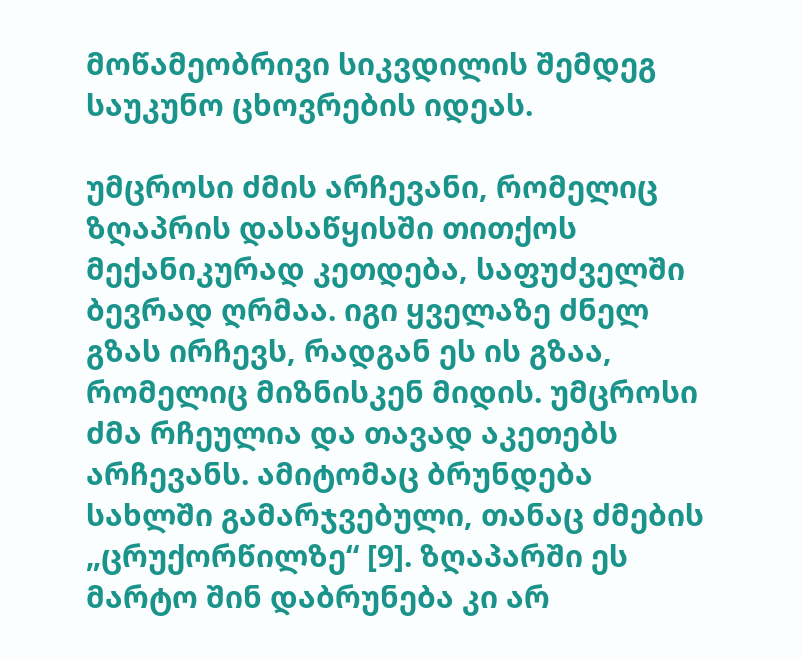მოწამეობრივი სიკვდილის შემდეგ საუკუნო ცხოვრების იდეას.

უმცროსი ძმის არჩევანი, რომელიც ზღაპრის დასაწყისში თითქოს მექანიკურად კეთდება, საფუძველში ბევრად ღრმაა. იგი ყველაზე ძნელ გზას ირჩევს, რადგან ეს ის გზაა, რომელიც მიზნისკენ მიდის. უმცროსი ძმა რჩეულია და თავად აკეთებს არჩევანს. ამიტომაც ბრუნდება სახლში გამარჯვებული, თანაც ძმების „ცრუქორწილზე“ [9]. ზღაპარში ეს მარტო შინ დაბრუნება კი არ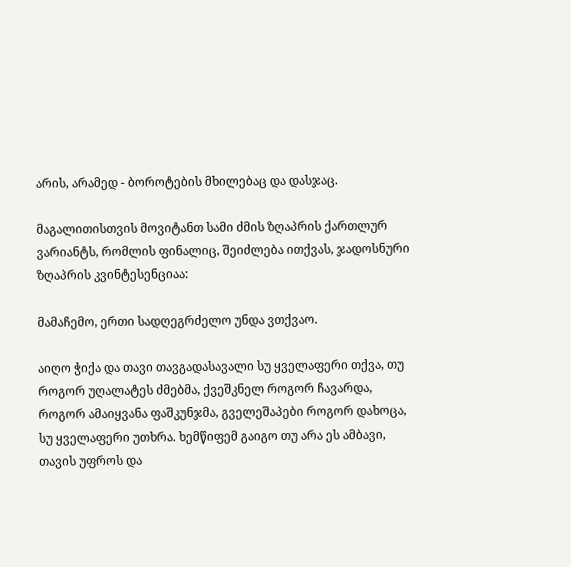არის, არამედ - ბოროტების მხილებაც და დასჯაც.

მაგალითისთვის მოვიტანთ სამი ძმის ზღაპრის ქართლურ ვარიანტს, რომლის ფინალიც, შეიძლება ითქვას, ჯადოსნური ზღაპრის კვინტესენციაა:

მამაჩემო, ერთი სადღეგრძელო უნდა ვთქვაო.

აიღო ჭიქა და თავი თავგადასავალი სუ ყველაფერი თქვა, თუ როგორ უღალატეს ძმებმა, ქვეშკნელ როგორ ჩავარდა, როგორ ამაიყვანა ფაშკუნჯმა, გველეშაპები როგორ დახოცა, სუ ყველაფერი უთხრა. ხემწიფემ გაიგო თუ არა ეს ამბავი, თავის უფროს და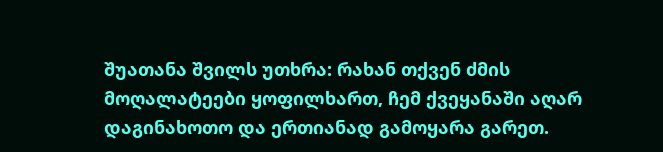შუათანა შვილს უთხრა: რახან თქვენ ძმის მოღალატეები ყოფილხართ, ჩემ ქვეყანაში აღარ დაგინახოთო და ერთიანად გამოყარა გარეთ.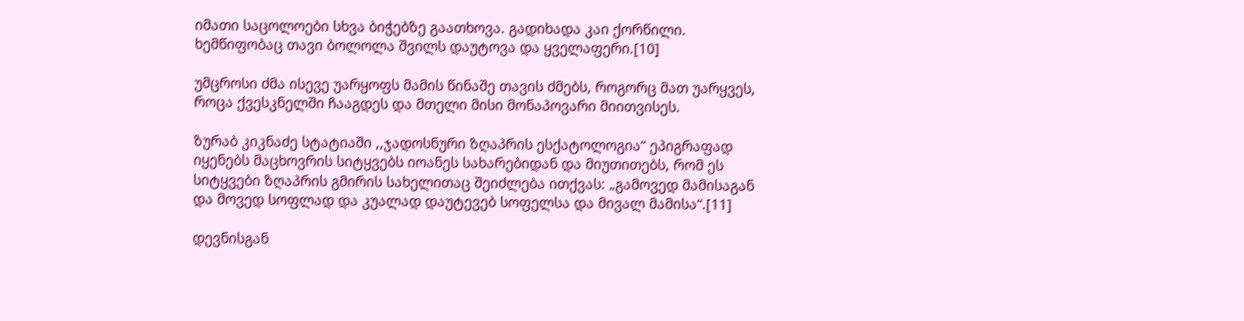იმათი საცოლოები სხვა ბიჭებზე გაათხოვა. გადიხადა კაი ქორწილი. ხემწიფობაც თავი ბოლოლა შვილს დაუტოვა და ყველაფერი.[10]

უმცროსი ძმა ისევე უარყოფს მამის წინაშე თავის ძმებს, როგორც მათ უარყვეს, როცა ქვესკნელში ჩააგდეს და მთელი მისი მონაპოვარი მიითვისეს.

ზურაბ კიკნაძე სტატიაში ,,ჯადოსნური ზღაპრის ესქატოლოგია“ ეპიგრაფად იყენებს მაცხოვრის სიტყვებს იოანეს სახარებიდან და მიუთითებს, რომ ეს სიტყვები ზღაპრის გმირის სახელითაც შეიძლება ითქვას: „გამოვედ მამისაგან და მოვედ სოფლად და კუალად დაუტევებ სოფელსა და მივალ მამისა“.[11]

დევნისგან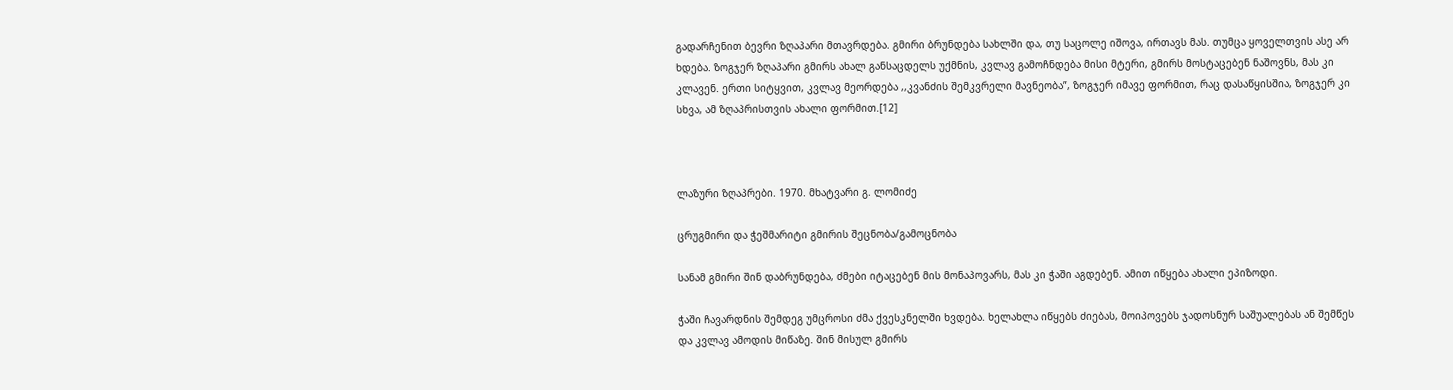გადარჩენით ბევრი ზღაპარი მთავრდება. გმირი ბრუნდება სახლში და, თუ საცოლე იშოვა, ირთავს მას. თუმცა ყოველთვის ასე არ ხდება. ზოგჯერ ზღაპარი გმირს ახალ განსაცდელს უქმნის, კვლავ გამოჩნდება მისი მტერი, გმირს მოსტაცებენ ნაშოვნს, მას კი კლავენ. ერთი სიტყვით, კვლავ მეორდება ,,კვანძის შემკვრელი მავნეობა”, ზოგჯერ იმავე ფორმით, რაც დასაწყისშია, ზოგჯერ კი სხვა, ამ ზღაპრისთვის ახალი ფორმით.[12]



ლაზური ზღაპრები. 1970. მხატვარი გ. ლომიძე

ცრუგმირი და ჭეშმარიტი გმირის შეცნობა/გამოცნობა

სანამ გმირი შინ დაბრუნდება, ძმები იტაცებენ მის მონაპოვარს, მას კი ჭაში აგდებენ. ამით იწყება ახალი ეპიზოდი.

ჭაში ჩავარდნის შემდეგ უმცროსი ძმა ქვესკნელში ხვდება. ხელახლა იწყებს ძიებას, მოიპოვებს ჯადოსნურ საშუალებას ან შემწეს და კვლავ ამოდის მიწაზე. შინ მისულ გმირს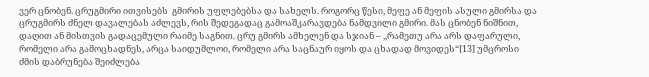ვერ ცნობენ. ცრუგმირი ითვისებს  გმირის უფლებებსა და სახელს. როგორც წესი, მეფე ან მეფის ასული გმირსა და ცრუგმირს ძნელ დავალებას აძლევს, რის შედეგადაც გამოაშკარავდება ნამდვილი გმირი. მას ცნობენ ნიშნით, დაღით ან მისთვის გადაცემული რაიმე საგნით. ცრუ გმირს ამხელენ და სჯიან – ,,რამეთუ არა არს დაფარული, რომელი არა გამოცხადნეს, არცა საიდუმლოი, რომელი არა საცნაურ იყოს და ცხადად მოვიდეს“[13] უმცროსი ძმის დაბრუნება შეიძლება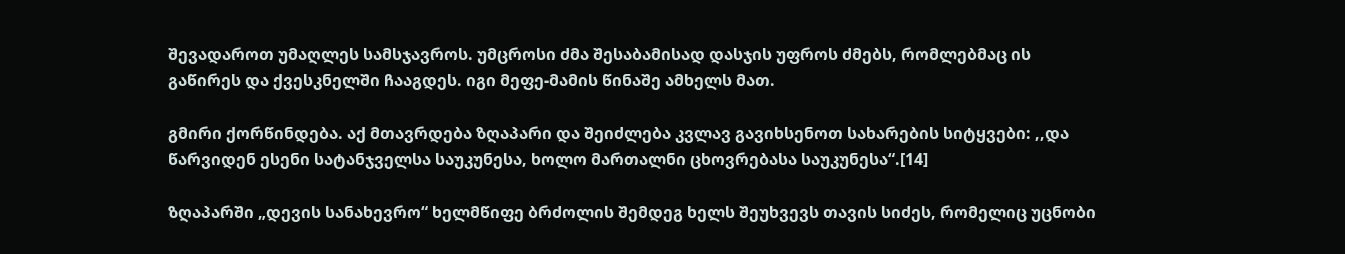შევადაროთ უმაღლეს სამსჯავროს. უმცროსი ძმა შესაბამისად დასჯის უფროს ძმებს, რომლებმაც ის გაწირეს და ქვესკნელში ჩააგდეს. იგი მეფე-მამის წინაშე ამხელს მათ.

გმირი ქორწინდება. აქ მთავრდება ზღაპარი და შეიძლება კვლავ გავიხსენოთ სახარების სიტყვები: ,,და წარვიდენ ესენი სატანჯველსა საუკუნესა, ხოლო მართალნი ცხოვრებასა საუკუნესა“.[14]

ზღაპარში „დევის სანახევრო“ ხელმწიფე ბრძოლის შემდეგ ხელს შეუხვევს თავის სიძეს, რომელიც უცნობი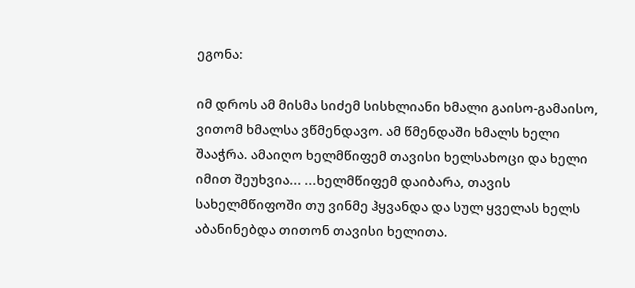ეგონა:

იმ დროს ამ მისმა სიძემ სისხლიანი ხმალი გაისო-გამაისო, ვითომ ხმალსა ვწმენდავო. ამ წმენდაში ხმალს ხელი შააჭრა. ამაიღო ხელმწიფემ თავისი ხელსახოცი და ხელი იმით შეუხვია... ...ხელმწიფემ დაიბარა, თავის სახელმწიფოში თუ ვინმე ჰყვანდა და სულ ყველას ხელს აბანინებდა თითონ თავისი ხელითა.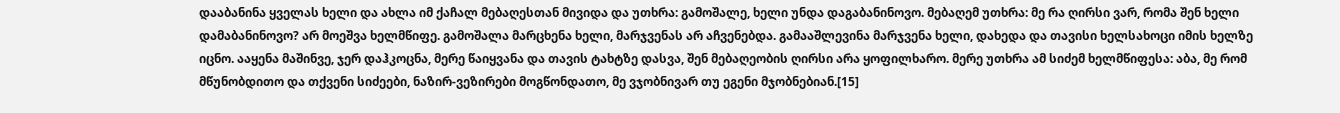დააბანინა ყველას ხელი და ახლა იმ ქაჩალ მებაღესთან მივიდა და უთხრა: გამოშალე, ხელი უნდა დაგაბანინოვო. მებაღემ უთხრა: მე რა ღირსი ვარ, რომა შენ ხელი დამაბანინოვო? არ მოეშვა ხელმწიფე. გამოშალა მარცხენა ხელი, მარჯვენას არ აჩვენებდა. გამააშლევინა მარჯვენა ხელი, დახედა და თავისი ხელსახოცი იმის ხელზე იცნო. ააყენა მაშინვე, ჯერ დაჰკოცნა, მერე წაიყვანა და თავის ტახტზე დასვა, შენ მებაღეობის ღირსი არა ყოფილხარო. მერე უთხრა ამ სიძემ ხელმწიფესა: აბა, მე რომ მწუნობდითო და თქვენი სიძეები, ნაზირ-ვეზირები მოგწონდათო, მე ვჯობნივარ თუ ეგენი მჯობნებიან.[15]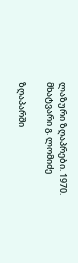ლაზური ზღაპრები. 1970. მხატვარი გ. ლომიძე

ზღაპარში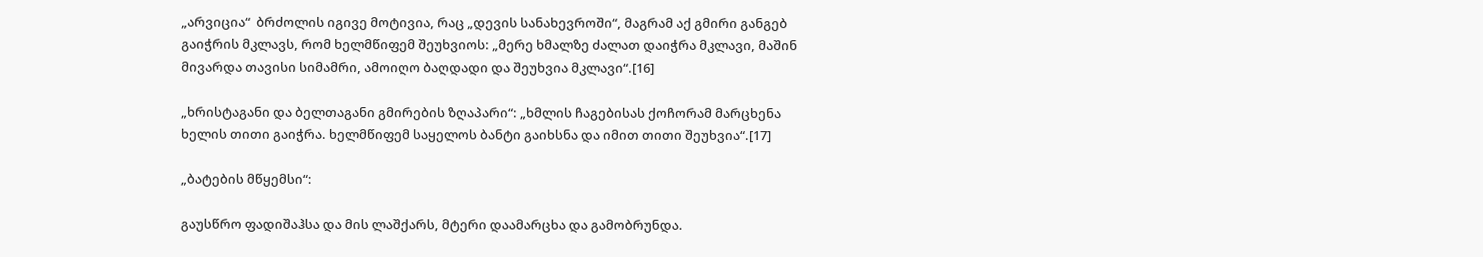„არვიცია“  ბრძოლის იგივე მოტივია, რაც „დევის სანახევროში“, მაგრამ აქ გმირი განგებ გაიჭრის მკლავს, რომ ხელმწიფემ შეუხვიოს: „მერე ხმალზე ძალათ დაიჭრა მკლავი, მაშინ მივარდა თავისი სიმამრი, ამოიღო ბაღდადი და შეუხვია მკლავი“.[16]

„ხრისტაგანი და ბელთაგანი გმირების ზღაპარი“: „ხმლის ჩაგებისას ქოჩორამ მარცხენა ხელის თითი გაიჭრა. ხელმწიფემ საყელოს ბანტი გაიხსნა და იმით თითი შეუხვია“.[17]

„ბატების მწყემსი“:

გაუსწრო ფადიშაჰსა და მის ლაშქარს, მტერი დაამარცხა და გამობრუნდა.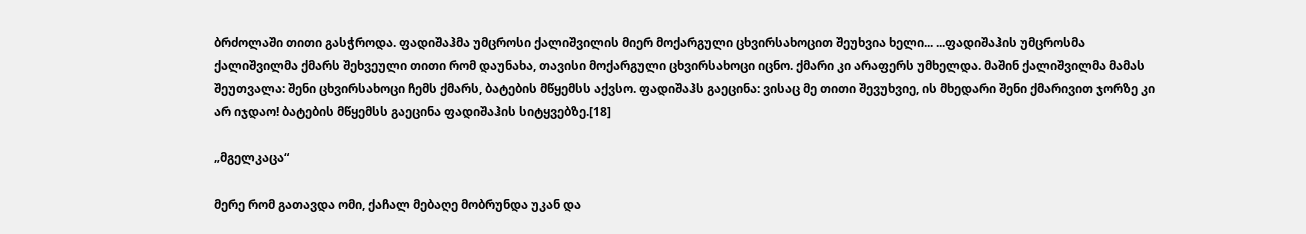ბრძოლაში თითი გასჭროდა. ფადიშაჰმა უმცროსი ქალიშვილის მიერ მოქარგული ცხვირსახოცით შეუხვია ხელი... ...ფადიშაჰის უმცროსმა ქალიშვილმა ქმარს შეხვეული თითი რომ დაუნახა, თავისი მოქარგული ცხვირსახოცი იცნო. ქმარი კი არაფერს უმხელდა. მაშინ ქალიშვილმა მამას შეუთვალა: შენი ცხვირსახოცი ჩემს ქმარს, ბატების მწყემსს აქვსო. ფადიშაჰს გაეცინა: ვისაც მე თითი შევუხვიე, ის მხედარი შენი ქმარივით ჯორზე კი არ იჯდაო! ბატების მწყემსს გაეცინა ფადიშაჰის სიტყვებზე.[18]

„მგელკაცა“

მერე რომ გათავდა ომი, ქაჩალ მებაღე მობრუნდა უკან და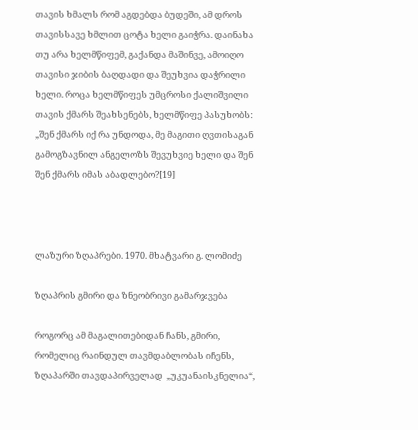თავის ხმალს რომ აგდებდა ბუდეში, ამ დროს თავისსავე ხმლით ცოტა ხელი გაიჭრა. დაინახა თუ არა ხელმწიფემ, გაქანდა მაშინვე, ამოიღო თავისი ჯიბის ბაღდადი და შეუხვია დაჭრილი ხელი. როცა ხელმწიფეს უმცროსი ქალიშვილი თავის ქმარს შეახსენებს, ხელმწიფე პასუხობს: „შენ ქმარს იქ რა უნდოდა, მე მაგითი ღვთისაგან გამოგზავნილ ანგელოზს შევუხვიე ხელი და შენ შენ ქმარს იმას აბადლებო?[19]



ლაზური ზღაპრები. 1970. მხატვარი გ. ლომიძე

ზღაპრის გმირი და ზნეობრივი გამარჯვება

როგორც ამ მაგალითებიდან ჩანს, გმირი, რომელიც რაინდულ თავმდაბლობას იჩენს, ზღაპარში თავდაპირველად  „უკუანაისკნელია“,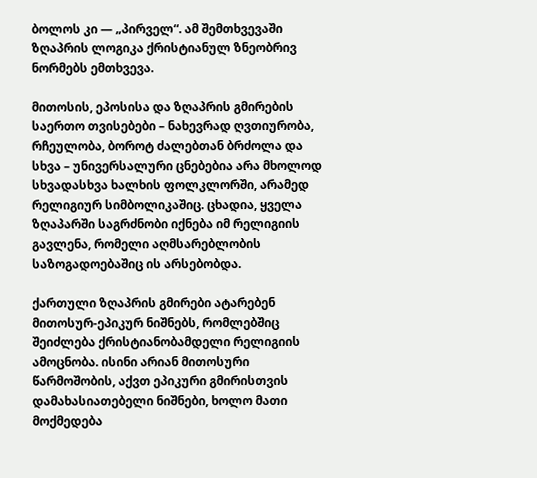ბოლოს კი — „პირველ“. ამ შემთხვევაში ზღაპრის ლოგიკა ქრისტიანულ ზნეობრივ ნორმებს ემთხვევა.

მითოსის, ეპოსისა და ზღაპრის გმირების საერთო თვისებები – ნახევრად ღვთიურობა, რჩეულობა, ბოროტ ძალებთან ბრძოლა და სხვა – უნივერსალური ცნებებია არა მხოლოდ სხვადასხვა ხალხის ფოლკლორში, არამედ რელიგიურ სიმბოლიკაშიც. ცხადია, ყველა ზღაპარში საგრძნობი იქნება იმ რელიგიის გავლენა, რომელი აღმსარებლობის საზოგადოებაშიც ის არსებობდა.

ქართული ზღაპრის გმირები ატარებენ მითოსურ-ეპიკურ ნიშნებს, რომლებშიც შეიძლება ქრისტიანობამდელი რელიგიის ამოცნობა. ისინი არიან მითოსური წარმოშობის, აქვთ ეპიკური გმირისთვის დამახასიათებელი ნიშნები, ხოლო მათი მოქმედება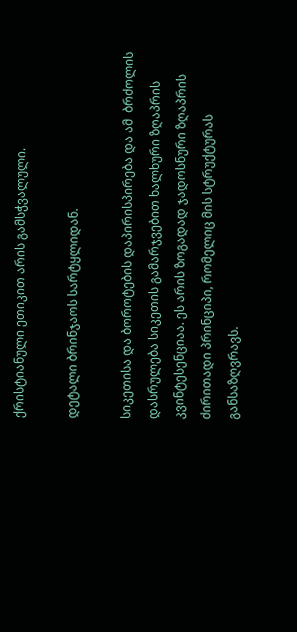ქრისტიანული ეთიკით არის გამსჭვალული.

დეტალი ბრინჯაოს სარტყლიდან.

სიკეთისა და ბოროტების დაპირისპირება და ამ  ბრძოლის დასრულება სიკეთის გამარჯვებით ხალხური ზღაპრის კვინტესენციაა. ეს არის ზოგადად ჯადოსნური ზღაპრის  ძირითადი პრინციპი, რომელიც მის სტრუქტურას განსაზღვრავს.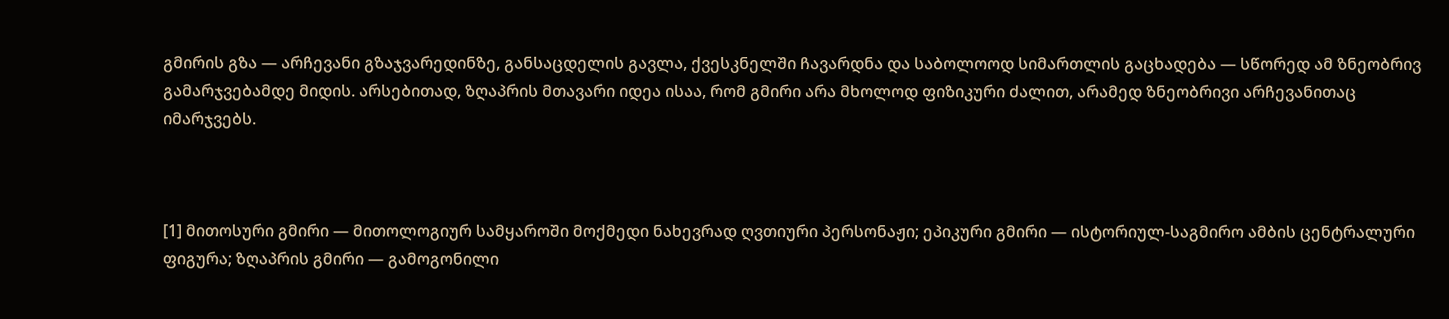გმირის გზა — არჩევანი გზაჯვარედინზე, განსაცდელის გავლა, ქვესკნელში ჩავარდნა და საბოლოოდ სიმართლის გაცხადება — სწორედ ამ ზნეობრივ გამარჯვებამდე მიდის. არსებითად, ზღაპრის მთავარი იდეა ისაა, რომ გმირი არა მხოლოდ ფიზიკური ძალით, არამედ ზნეობრივი არჩევანითაც იმარჯვებს.



[1] მითოსური გმირი — მითოლოგიურ სამყაროში მოქმედი ნახევრად ღვთიური პერსონაჟი; ეპიკური გმირი — ისტორიულ-საგმირო ამბის ცენტრალური ფიგურა; ზღაპრის გმირი — გამოგონილი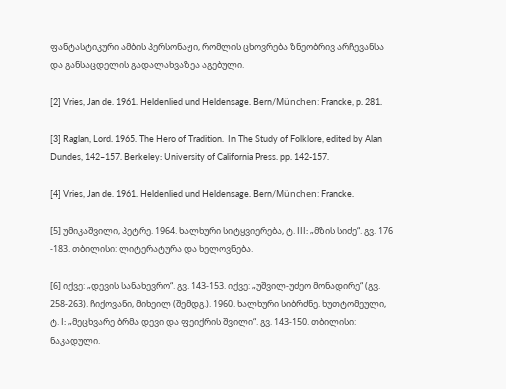ფანტასტიკური ამბის პერსონაჟი, რომლის ცხოვრება ზნეობრივ არჩევანსა და განსაცდელის გადალახვაზეა აგებული.

[2] Vries, Jan de. 1961. Heldenlied und Heldensage. Bern/München: Francke, p. 281.

[3] Raglan, Lord. 1965. The Hero of Tradition.  In The Study of Folklore, edited by Alan Dundes, 142–157. Berkeley: University of California Press. pp. 142-157.

[4] Vries, Jan de. 1961. Heldenlied und Heldensage. Bern/München: Francke.

[5] უმიკაშვილი, პეტრე. 1964. ხალხური სიტყვიერება, ტ. III: „მზის სიძე“. გვ. 176 -183. თბილისი: ლიტერატურა და ხელოვნება.

[6] იქვე: „დევის სანახევრო“. გვ. 143-153. იქვე: „უშვილ-უძეო მონადირე“ (გვ. 258-263). ჩიქოვანი, მიხეილ (შემდგ.). 1960. ხალხური სიბრძნე. ხუთტომეული, ტ. I: „მეცხვარე ბრმა დევი და ფეიქრის შვილი“. გვ. 143-150. თბილისი: ნაკადული.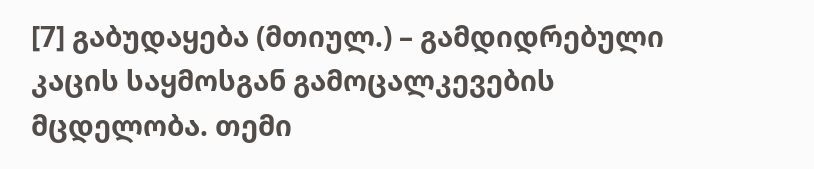[7] გაბუდაყება (მთიულ.) – გამდიდრებული კაცის საყმოსგან გამოცალკევების მცდელობა. თემი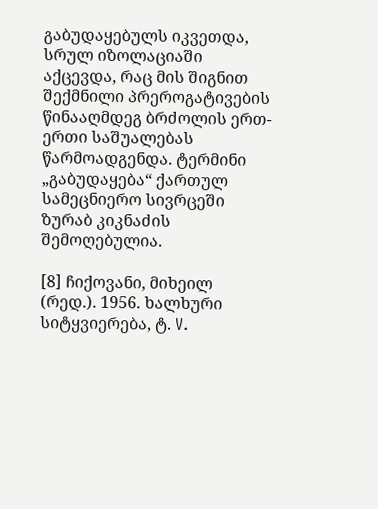გაბუდაყებულს იკვეთდა, სრულ იზოლაციაში აქცევდა, რაც მის შიგნით შექმნილი პრეროგატივების წინააღმდეგ ბრძოლის ერთ-ერთი საშუალებას წარმოადგენდა. ტერმინი „გაბუდაყება“ ქართულ სამეცნიერო სივრცეში ზურაბ კიკნაძის შემოღებულია.

[8] ჩიქოვანი, მიხეილ (რედ.). 1956. ხალხური სიტყვიერება, ტ. V.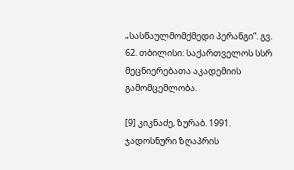„სასწაულმომქმედი პერანგი”. გვ. 62. თბილისი: საქართველოს სსრ მეცნიერებათა აკადემიის გამომცემლობა.

[9] კიკნაძე, ზურაბ. 1991. ჯადოსნური ზღაპრის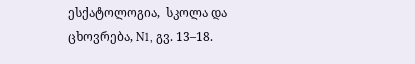ესქატოლოგია,  სკოლა და ცხოვრება, N1, გვ. 13–18.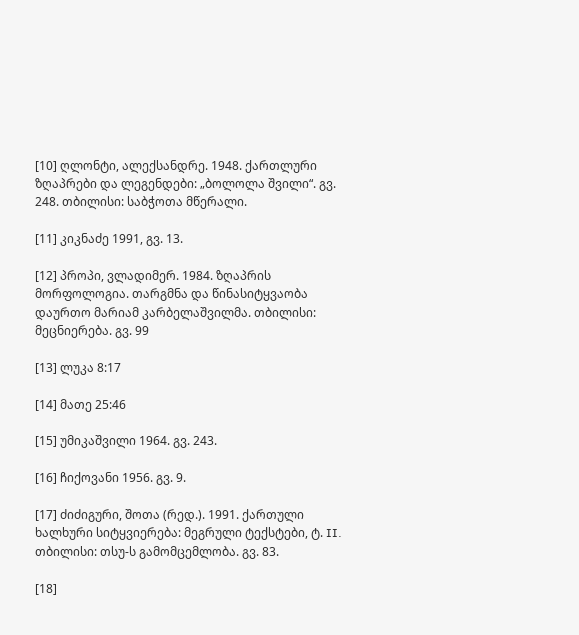[10] ღლონტი, ალექსანდრე. 1948. ქართლური ზღაპრები და ლეგენდები: „ბოლოლა შვილი“. გვ. 248. თბილისი: საბჭოთა მწერალი.

[11] კიკნაძე 1991, გვ. 13.

[12] პროპი, ვლადიმერ. 1984. ზღაპრის მორფოლოგია. თარგმნა და წინასიტყვაობა დაურთო მარიამ კარბელაშვილმა. თბილისი: მეცნიერება. გვ. 99

[13] ლუკა 8:17

[14] მათე 25:46

[15] უმიკაშვილი 1964. გვ. 243.

[16] ჩიქოვანი 1956. გვ. 9.

[17] ძიძიგური, შოთა (რედ.). 1991. ქართული ხალხური სიტყვიერება: მეგრული ტექსტები, ტ. II. თბილისი: თსუ-ს გამომცემლობა. გვ. 83.

[18]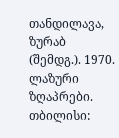თანდილავა, ზურაბ (შემდგ.). 1970. ლაზური ზღაპრები. თბილისი: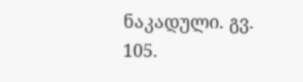ნაკადული. გვ. 105.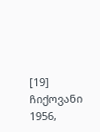[19] ჩიქოვანი 1956,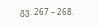გვ. 267 – 268.